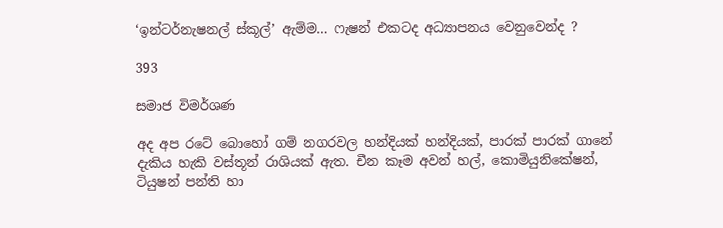‘ඉන්ටර්නැෂනල් ස්කූල්’ ඇම්ම… ෆැෂන් එකටද අධ්‍යාපනය වෙනුවෙන්ද ?

393

සමාජ විමර්ශණ

අද අප රටේ බොහෝ ගම් නගරවල හන්දියක් හන්දියක්, පාරක් පාරක් ගානේ දැකිය හැකි වස්තූන් රාශියක් ඇත. චීන කෑම අවන් හල්, කොමියුනිකේෂන්, ටියුෂන් පන්ති හා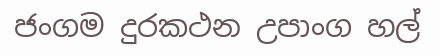ජංගම දුරකථන උපාංග හල්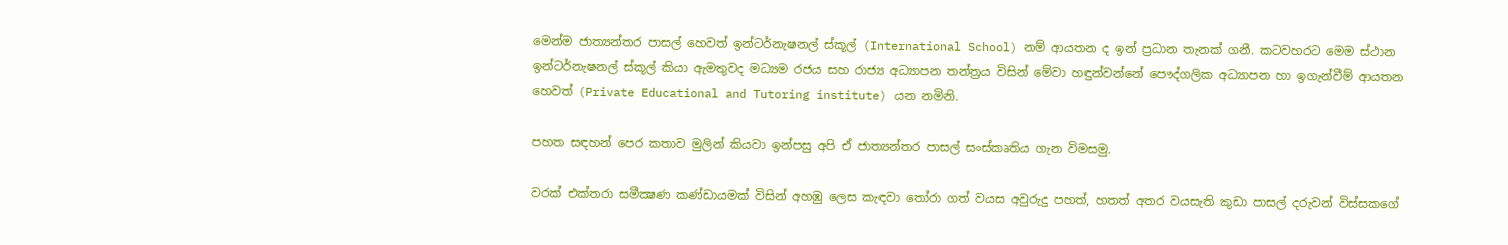මෙන්ම ජාත්‍යන්තර පාසල් හෙවත් ඉන්ටර්නැෂනල් ස්කූල් (International School) නම් ආයතන ද ඉන් ප්‍රධාන තැනක් ගනී. කටවහරට මෙම ස්ථාන ඉන්ටර්නැෂනල් ස්කූල් කියා ඇමතුවද මධ්‍යම රජය සහ රාජ්‍ය අධ්‍යාපන තන්ත්‍රය විසින් මේවා හඳුන්වන්නේ පෞද්ගලික අධ්‍යාපන හා ඉගැන්වීම් ආයතන හෙවත් (Private Educational and Tutoring institute) යන නමිනි.

පහත සඳහන් පෙර කතාව මුලින් කියවා ඉන්පසු අපි ඒ ජාත්‍යන්තර පාසල් සංස්කෘතිය ගැන විමසමු.

වරක් එක්තරා සමීක්‍ෂණ කණ්ඩායමක් විසින් අහඹු ලෙස කැඳවා තෝරා ගත් වයස අවුරුදු පහත්, හතත් අතර වයසැති කුඩා පාසල් දරුවන් විස්සකගේ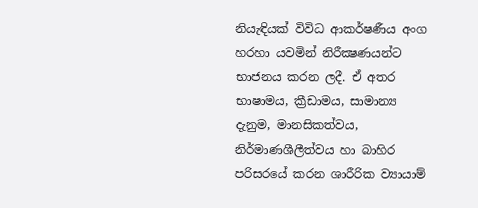නියැඳියක් විවිධ ආකර්ෂණීය අංග හරහා යවමින් නිරීක්‍ෂණයන්ට භාජනය කරන ලදී. ඒ අතර භාෂාමය, ක්‍රීඩාමය, සාමාන්‍ය දැනුම, මානසිකත්වය, නිර්මාණශීලීත්වය හා බාහිර පරිසරයේ කරන ශාරීරික ව්‍යායාම්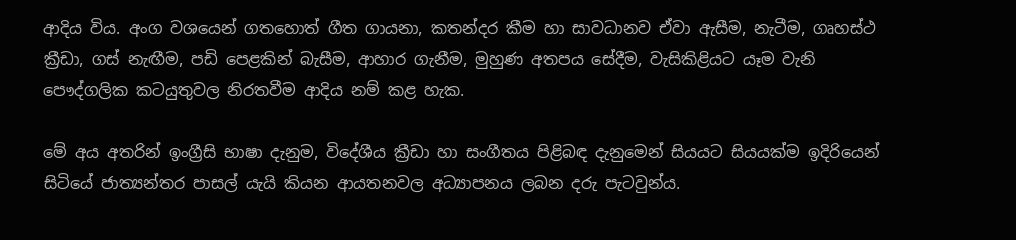ආදිය විය. අංග වශයෙන් ගතහොත් ගීත ගායනා, කතන්දර කීම හා සාවධානව ඒවා ඇසීම, නැටීම, ගෘහස්ථ ක්‍රීඩා, ගස් නැඟීම, පඩි පෙළකින් බැසීම, ආහාර ගැනීම, මුහුණ අතපය සේදීම, වැසිකිළියට යෑම වැනි පෞද්ගලික කටයුතුවල නිරතවීම ආදිය නම් කළ හැක.

මේ අය අතරින් ඉංග්‍රීසි භාෂා දැනුම, විදේශීය ක්‍රීඩා හා සංගීතය පිළිබඳ දැනුමෙන් සියයට සියයක්ම ඉදිරියෙන් සිටියේ ජාත්‍යන්තර පාසල් යැයි කියන ආයතනවල අධ්‍යාපනය ලබන දරු පැටවුන්ය.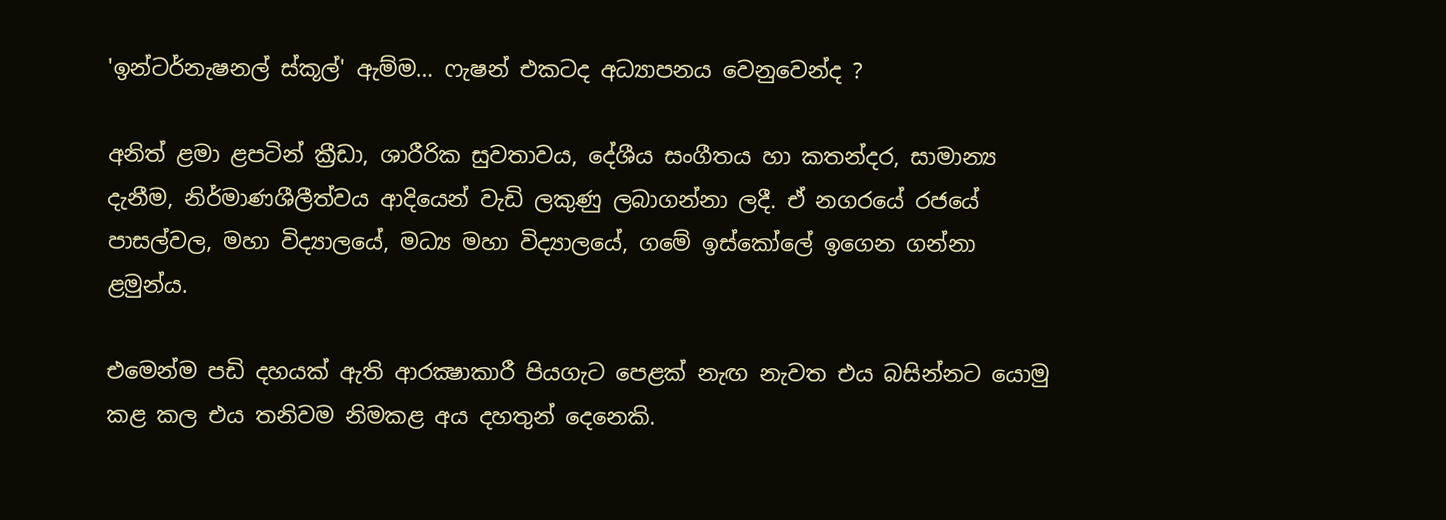'ඉන්ටර්නැෂනල් ස්කූල්' ඇම්ම… ෆැෂන් එකටද අධ්‍යාපනය වෙනුවෙන්ද ?

අනිත් ළමා ළපටින් ක්‍රීඩා, ශාරීරික සුවතාවය, දේශීය සංගීතය හා කතන්දර, සාමාන්‍ය දැනීම, නිර්මාණශීලීත්වය ආදියෙන් වැඩි ලකුණු ලබාගන්නා ලදී. ඒ නගරයේ රජයේ පාසල්වල, මහා විද්‍යාලයේ, මධ්‍ය මහා විද්‍යාලයේ, ගමේ ඉස්කෝලේ ඉගෙන ගන්නා ළමුන්ය.

එමෙන්ම පඩි දහයක් ඇති ආරක්‍ෂාකාරී පියගැට පෙළක් නැඟ නැවත එය බසින්නට යොමු කළ කල එය තනිවම නිමකළ අය දහතුන් දෙනෙකි.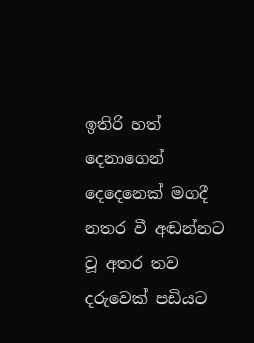ඉතිරි හත් දෙනාගෙන් දෙදෙනෙක් මගදී නතර වී අඬන්නට වූ අතර තව දරුවෙක් පඩියට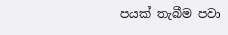පයක් තැබීම පවා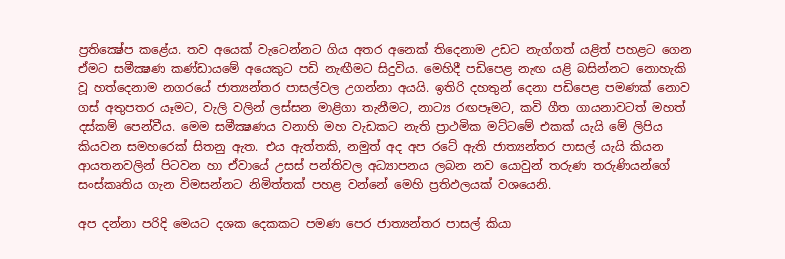ප්‍රතික්‍ෂේප කළේය. තව අයෙක් වැටෙන්නට ගිය අතර අනෙක් තිදෙනාම උඩට නැග්ගත් යළිත් පහළට ගෙන ඒමට සමීක්‍ෂණ කණ්ඩායමේ අයෙකුට පඩි නැඟීමට සිදුවිය. මෙහිදී පඩිපෙළ නැඟ යළි බසින්නට නොහැකි වූ හත්දෙනාම නගරයේ ජාත්‍යන්තර පාසල්වල උගන්නා අයයි. ඉතිරි දහතුන් දෙනා පඩිපෙළ පමණක් නොව ගස් අතුපතර යෑමට, වැලි වලින් ලස්සන මාළිගා තැනීමට, නාට්‍ය රඟපෑමට, කවි ගීත ගායනාවටත් මහත් දස්කම් පෙන්වීය. මෙම සමීක්‍ෂණය වනාහි මහ වැඩකට නැති ප්‍රාථමික මට්ටමේ එකක් යැයි මේ ලිපිය කියවන සමහරෙක් සිතනු ඇත. එය ඇත්තකි, නමුත් අද අප රටේ ඇති ජාත්‍යන්තර පාසල් යැයි කියන ආයතනවලින් පිටවන හා ඒවායේ උසස් පන්තිවල අධ්‍යාපනය ලබන නව යොවුන් තරුණ තරුණියන්ගේ සංස්කෘතිය ගැන විමසන්නට නිමිත්තක් පහළ වන්නේ මෙහි ප්‍රතිඵලයක් වශයෙනි.

අප දන්නා පරිදි මෙයට දශක දෙකකට පමණ පෙර ජාත්‍යන්තර පාසල් කියා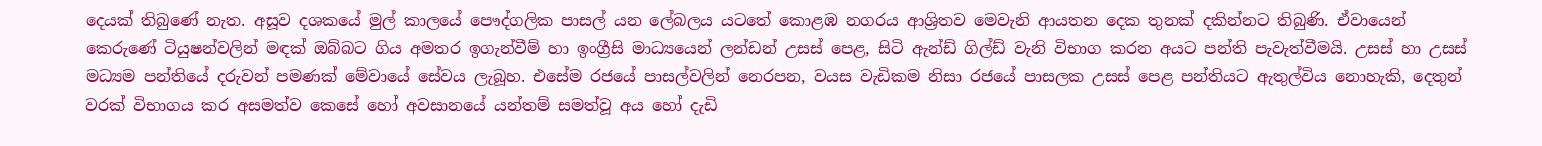දෙයක් තිබුණේ නැත. අසූව දශකයේ මුල් කාලයේ පෞද්ගලික පාසල් යන ලේබලය යටතේ කොළඹ නගරය ආශ්‍රිතව මෙවැනි ආයතන දෙක තුනක් දකින්නට තිබුණි. ඒවායෙන් කෙරුණේ ටියුෂන්වලින් මඳක් ඔබ්බට ගිය අමතර ඉගැන්වීම් හා ඉංග්‍රීසි මාධ්‍යයෙන් ලන්ඩන් උසස් පෙළ, සිටි ඇන්ඩ් ගිල්ඩ් වැනි විභාග කරන අයට පන්ති පැවැත්වීමයි. උසස් හා උසස් මධ්‍යම පන්තියේ දරුවන් පමණක් මේවායේ සේවය ලැබූහ. එසේම රජයේ පාසල්වලින් නෙරපන, වයස වැඩිකම නිසා රජයේ පාසලක උසස් පෙළ පන්තියට ඇතුල්විය නොහැකි, දෙතුන් වරක් විභාගය කර අසමත්ව කෙසේ හෝ අවසානයේ යන්තම් සමත්වූ අය හෝ දැඩි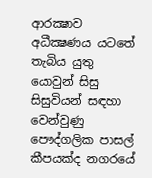ආරක්‍ෂාව අධීක්‍ෂණය යටතේ තැබිය යුතු යොවුන් සිසු සිසුවියන් සඳහා වෙන්වුණු පෞද්ගලික පාසල් කීපයක්ද නගරයේ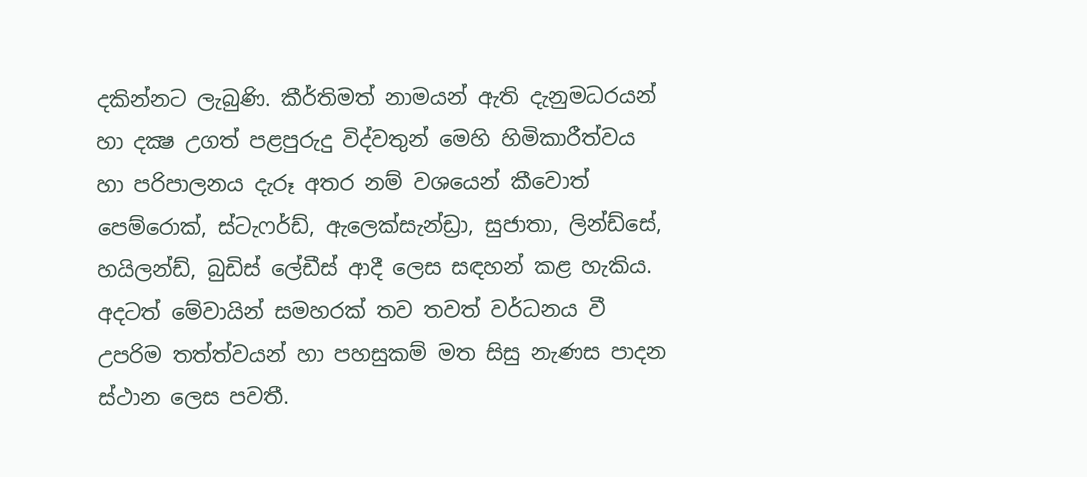දකින්නට ලැබුණි. කීර්තිමත් නාමයන් ඇති දැනුමධරයන් හා දක්‍ෂ උගත් පළපුරුදු විද්වතුන් මෙහි හිමිකාරීත්වය හා පරිපාලනය දැරූ අතර නම් වශයෙන් කීවොත් පෙම්රොක්, ස්ටැෆර්ඩ්, ඇලෙක්සැන්ඩ්‍රා, සුජාතා, ලින්ඩ්සේ, හයිලන්ඩ්, බුඩිස් ලේඩීස් ආදී ලෙස සඳහන් කළ හැකිය. අදටත් මේවායින් සමහරක් තව තවත් වර්ධනය වී උපරිම තත්ත්වයන් හා පහසුකම් මත සිසු නැණස පාදන ස්ථාන ලෙස පවතී.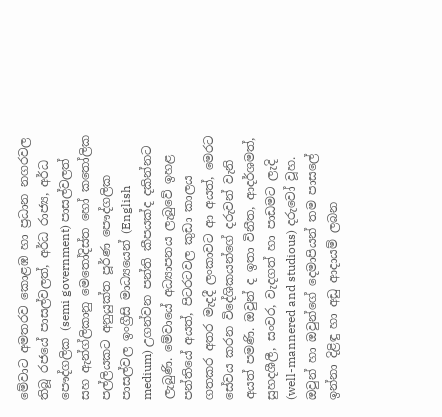මේවාට අමතරව කොළඹ හා ප්‍රධාන නගරවල තිබූ රජයේ පාසල්වලත්, අර්ධ රාජ්‍ය, අර්ධ පෞද්ගලික (semi government) පාසල්වලත් සහ ඇන්ග්ලිකානු මෙතෝදිස්ත හෝ කතෝලික පල්ලියකට අනුයුක්ත පූර්ණ පෞද්ගලික පාසල්වල ඉංග්‍රීසි මාධ්‍යයෙන් (English medium) උගන්වන පන්ති කීපයක්ද දකින්නට ලැබුණි. මේවායේ අධ්‍යාපනය ලැබුවේ ඉහළ පන්තියේ අයත්, පිටරටවල කුඩා කාලය ගතකර අතර මැදදී ලංකාවට ආ අයත්, මෙරට සේවය කරන විදේශිකයන්ගේ දරුවන් වැනි අයත් පමණි. ඔවුන් ද ඉතා විනීත, ආදර්ශමත්, සුහදශීලී, සංවර, වැදගත් හා පාඩමට ලැදි (well-mannered and studious) දරුවෝ වූහ. ඔවුන් හා ඔවුන්ගේ දෙමාපියන් තම පාසලේ ඉන්නා දිළිඳු හා අඩු ආදායම් ලබන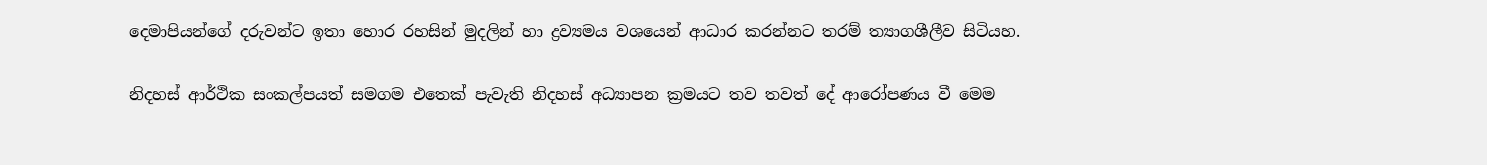දෙමාපියන්ගේ දරුවන්ට ඉතා හොර රහසින් මුදලින් හා ද්‍රව්‍යමය වශයෙන් ආධාර කරන්නට තරම් ත්‍යාගශීලීව සිටියහ.

නිදහස් ආර්ථික සංකල්පයත් සමගම එතෙක් පැවැති නිදහස් අධ්‍යාපන ක්‍රමයට තව තවත් දේ ආරෝපණය වී මෙම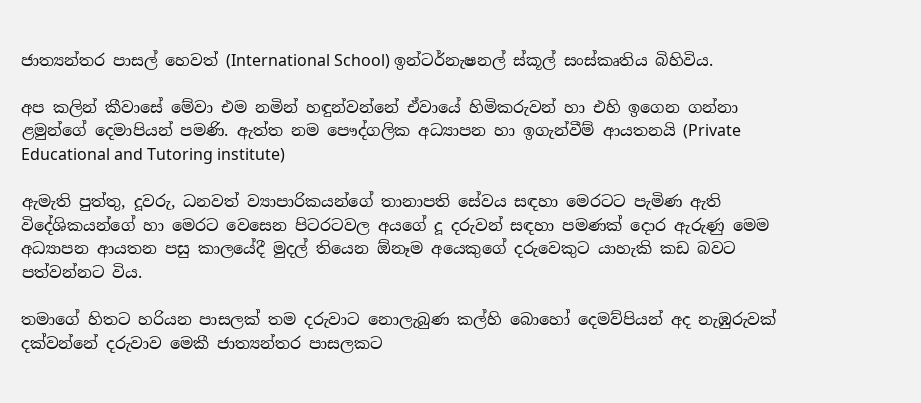ජාත්‍යන්තර පාසල් හෙවත් (International School) ඉන්ටර්නැෂනල් ස්කූල් සංස්කෘතිය බිහිවිය.

අප කලින් කීවාසේ මේවා එම නමින් හඳුන්වන්නේ ඒවායේ හිමිකරුවන් හා එහි ඉගෙන ගන්නා ළමුන්ගේ දෙමාපියන් පමණි. ඇත්ත නම පෞද්ගලික අධ්‍යාපන හා ඉගැන්වීම් ආයතනයි (Private Educational and Tutoring institute)

ඇමැති පුත්තු, දූවරු, ධනවත් ව්‍යාපාරිකයන්ගේ තානාපති සේවය සඳහා මෙරටට පැමිණ ඇති විදේශිකයන්ගේ හා මෙරට වෙසෙන පිටරටවල අයගේ දූ දරුවන් සඳහා පමණක් දොර ඇරුණු මෙම අධ්‍යාපන ආයතන පසු කාලයේදී මුදල් තියෙන ඕනෑම අයෙකුගේ දරුවෙකුට යාහැකි කඩ බවට පත්වන්නට විය.

තමාගේ හිතට හරියන පාසලක් තම දරුවාට නොලැබුණ කල්හි බොහෝ දෙමව්පියන් අද නැඹුරුවක් දක්වන්නේ දරුවාව මෙකී ජාත්‍යන්තර පාසලකට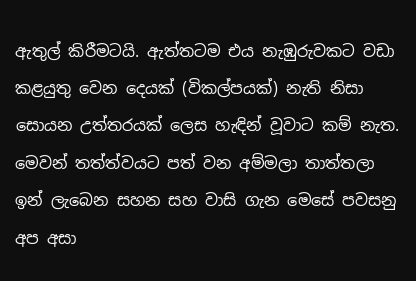ඇතුල් කිරීමටයි. ඇත්තටම එය නැඹුරුවකට වඩා කළයුතු වෙන දෙයක් (විකල්පයක්) නැති නිසා සොයන උත්තරයක් ලෙස හැඳින් වූවාට කම් නැත. මෙවන් තත්ත්වයට පත් වන අම්මලා තාත්තලා ඉන් ලැබෙන සහන සහ වාසි ගැන මෙසේ පවසනු අප අසා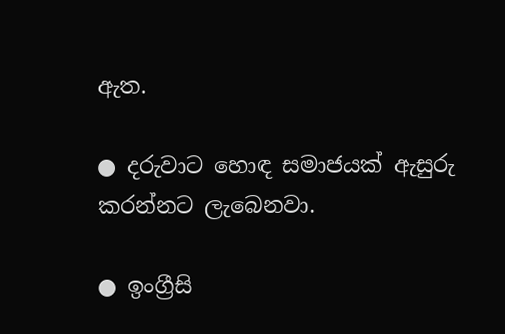ඇත.

● දරුවාට හොඳ සමාජයක් ඇසුරු කරන්නට ලැබෙනවා.

● ඉංග්‍රීසි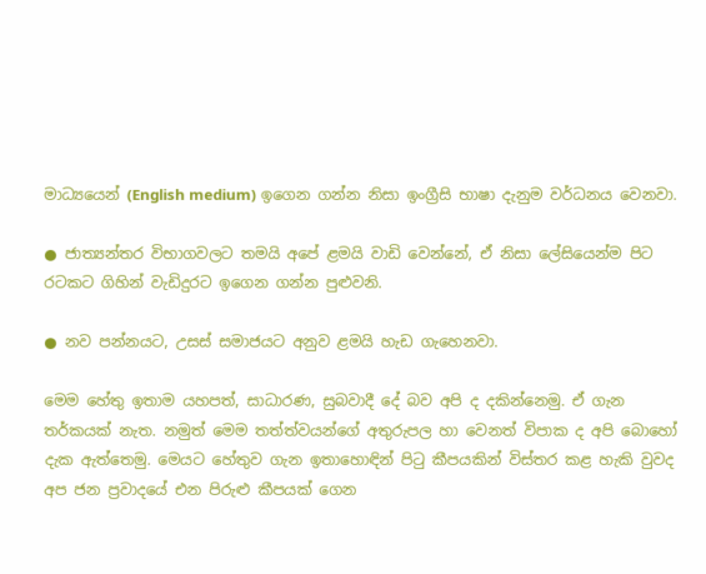මාධ්‍යයෙන් (English medium) ඉගෙන ගන්න නිසා ඉංග්‍රීසි භාෂා දැනුම වර්ධනය වෙනවා.

● ජාත්‍යන්තර විභාගවලට තමයි අපේ ළමයි වාඩි වෙන්නේ, ඒ නිසා ලේසියෙන්ම පිට රටකට ගිහින් වැඩිදුරට ඉගෙන ගන්න පුළුවනි.

● නව පන්නයට, උසස් සමාජයට අනුව ළමයි හැඩ ගැහෙනවා.

මෙම හේතු ඉතාම යහපත්, සාධාරණ, සුබවාදී දේ බව අපි ද දකින්නෙමු. ඒ ගැන තර්කයක් නැත. නමුත් මෙම තත්ත්වයන්ගේ අතුරුපල හා වෙනත් විපාක ද අපි බොහෝ දැක ඇත්තෙමු. මෙයට හේතුව ගැන ඉතාහොඳින් පිටු කීපයකින් විස්තර කළ හැකි වුවද අප ජන ප්‍රවාදයේ එන පිරුළු කීපයක් ගෙන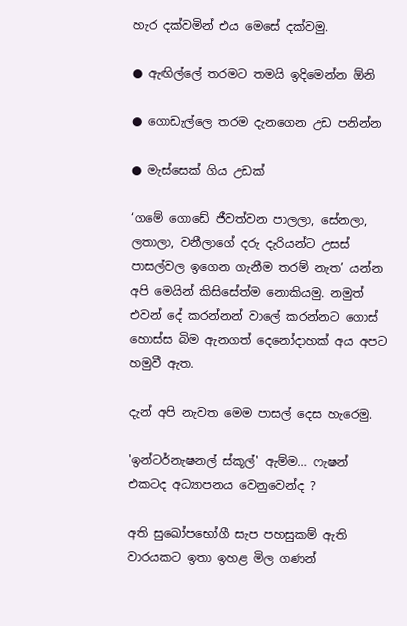හැර දක්වමින් එය මෙසේ දක්වමු.

● ඇඟිල්ලේ තරමට තමයි ඉදිමෙන්න ඕනි

● ගොඩැල්ලෙ තරම දැනගෙන උඩ පනින්න

● මැස්සෙක් ගිය උඩක්

‘ගමේ ගොඩේ ජීවත්වන පාලලා, සේනලා, ලතාලා, වනීලාගේ දරු දැරියන්ට උසස් පාසල්වල ඉගෙන ගැනීම තරම් නැත’ යන්න අපි මෙයින් කිසිසේත්ම නොකියමු. නමුත් එවන් දේ කරන්නන් වාලේ කරන්නට ගොස් හොස්ස බිම ඇනගත් දෙනෝදාහක් අය අපට හමුවී ඇත.

දැන් අපි නැවත මෙම පාසල් දෙස හැරෙමු.

'ඉන්ටර්නැෂනල් ස්කූල්' ඇම්ම… ෆැෂන් එකටද අධ්‍යාපනය වෙනුවෙන්ද ?

අති සුඛෝපභෝගී සැප පහසුකම් ඇති වාරයකට ඉතා ඉහළ මිල ගණන්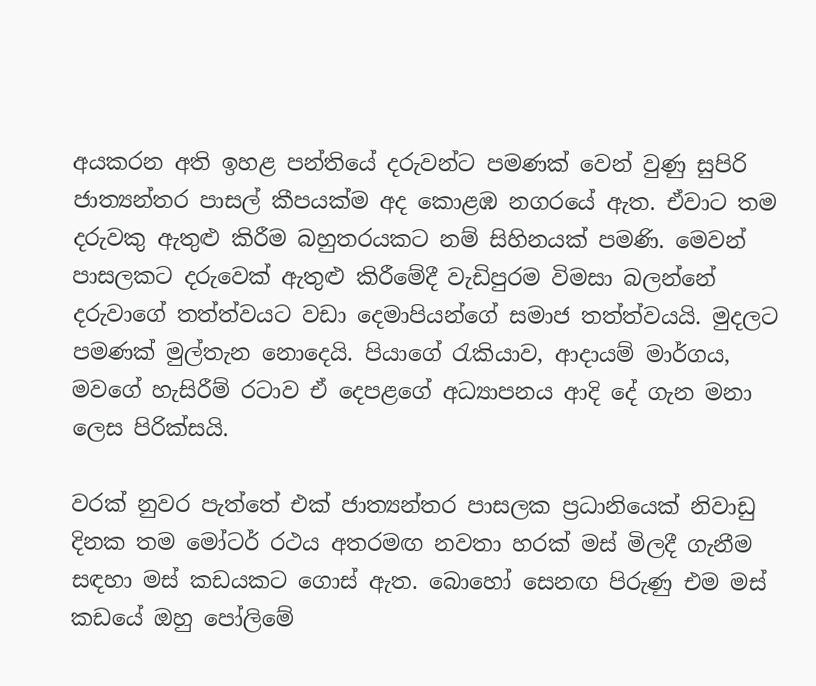අයකරන අති ඉහළ පන්තියේ දරුවන්ට පමණක් වෙන් වුණු සුපිරි ජාත්‍යන්තර පාසල් කීපයක්ම අද කොළඹ නගරයේ ඇත. ඒවාට තම දරුවකු ඇතුළු කිරීම බහුතරයකට නම් සිහිනයක් පමණි. මෙවන් පාසලකට දරුවෙක් ඇතුළු කිරීමේදී වැඩිපුරම විමසා බලන්නේ දරුවාගේ තත්ත්වයට වඩා දෙමාපියන්ගේ සමාජ තත්ත්වයයි. මුදලට පමණක් මුල්තැන නොදෙයි. පියාගේ රැකියාව, ආදායම් මාර්ගය, මවගේ හැසිරීම් රටාව ඒ දෙපළගේ අධ්‍යාපනය ආදි දේ ගැන මනා ලෙස පිරික්සයි.

වරක් නුවර පැත්තේ එක් ජාත්‍යන්තර පාසලක ප්‍රධානියෙක් නිවාඩු දිනක තම මෝටර් රථය අතරමඟ නවතා හරක් මස් මිලදී ගැනීම සඳහා මස් කඩයකට ගොස් ඇත. බොහෝ සෙනඟ පිරුණු එම මස් කඩයේ ඔහු පෝලිමේ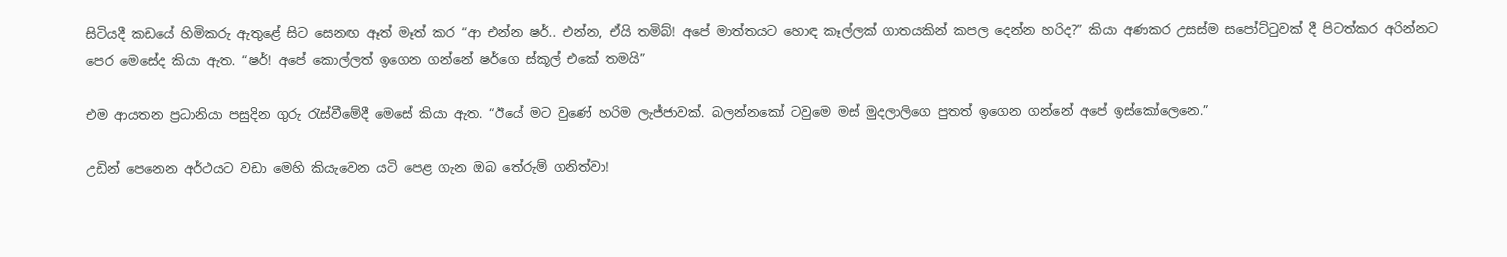සිටියදී කඩයේ හිමිකරු ඇතුළේ සිට සෙනඟ ඈත් මෑත් කර “ආ එන්න ෂර්.. එන්න, ඒයි තමිබ්! අපේ මාත්තයට හොඳ කෑල්ලක් ගාතයකින් කපල දෙන්න හරිද?” කියා අණකර උසස්ම සපෝට්ටුවක් දී පිටත්කර අරින්නට පෙර මෙසේද කියා ඇත. “ෂර්! අපේ කොල්ලත් ඉගෙන ගන්නේ ෂර්ගෙ ස්කූල් එකේ තමයි”

එම ආයතන ප්‍රධානියා පසුදින ගුරු රැස්වීමේදී මෙසේ කියා ඇත. “ඊයේ මට වුණේ හරිම ලැජ්ජාවක්. බලන්නකෝ ටවුමෙ මස් මුදලාලිගෙ පුතත් ඉගෙන ගන්නේ අපේ ඉස්කෝලෙනෙ.”

උඩින් පෙනෙන අර්ථයට වඩා මෙහි කියැවෙන යටි පෙළ ගැන ඔබ තේරුම් ගනිත්වා!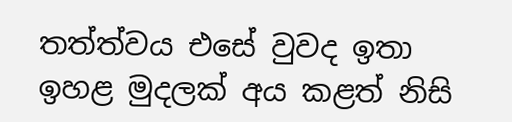තත්ත්වය එසේ වුවද ඉතා ඉහළ මුදලක් අය කළත් නිසි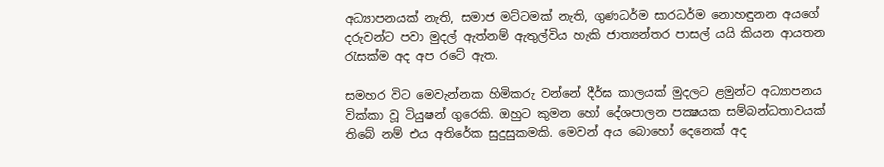අධ්‍යාපනයක් නැති, සමාජ මට්ටමක් නැති, ගුණධර්ම සාරධර්ම නොහඳුනන අයගේ දරුවන්ට පවා මුදල් ඇත්නම් ඇතුල්විය හැකි ජාත්‍යන්තර පාසල් යයි කියන ආයතන රැසක්ම අද අප රටේ ඇත.

සමහර විට මෙවැන්නක හිමිකරු වන්නේ දීර්ඝ කාලයක් මුදලට ළමුන්ට අධ්‍යාපනය වික්කා වූ ටියුෂන් ගුරෙකි. ඔහුට කුමන හෝ දේශපාලන පක්‍ෂයක සම්බන්ධතාවයක් තිබේ නම් එය අතිරේක සුදුසුකමකි. මෙවන් අය බොහෝ දෙනෙක් අද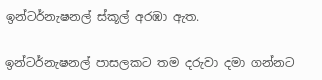ඉන්ටර්නැෂනල් ස්කූල් අරඹා ඇත.

ඉන්ටර්නැෂනල් පාසලකට තම දරුවා දමා ගන්නට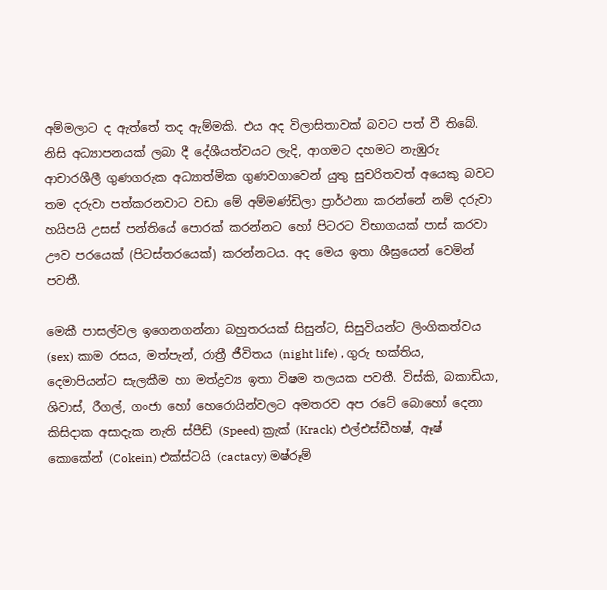අම්මලාට ද ඇත්තේ තද ඇම්මකි. එය අද විලාසිතාවක් බවට පත් වී තිබේ. නිසි අධ්‍යාපනයක් ලබා දී දේශීයත්වයට ලැදි, ආගමට දහමට නැඹුරු ආචාරශීලී ගුණගරුක අධ්‍යාත්මික ගුණවගාවෙන් යුතු සුචරිතවත් අයෙකු බවට තම දරුවා පත්කරනවාට වඩා මේ අම්මණ්ඩිලා ප්‍රාර්ථනා කරන්නේ නම් දරුවා හයිපයි උසස් පන්තියේ පොරක් කරන්නට හෝ පිටරට විභාගයක් පාස් කරවා ඌව පරයෙක් (පිටස්තරයෙක්) කරන්නටය. අද මෙය ඉතා ශීඝ්‍රයෙන් වෙමින් පවතී.

මෙකී පාසල්වල ඉගෙනගන්නා බහුතරයක් සිසුන්ට, සිසුවියන්ට ලිංගිකත්වය (sex) කාම රසය, මත්පැන්, රාත්‍රී ජීවිතය (night life) , ගුරු භක්තිය, දෙමාපියන්ට සැලකීම හා මත්ද්‍රව්‍ය ඉතා විෂම තලයක පවතී. විස්කි, බකාඩියා, ශිවාස්, රීගල්, ගංජා හෝ හෙරොයින්වලට අමතරව අප රටේ බොහෝ දෙනා කිසිදාක අසාදැක නැති ස්පීඩ් (Speed) ක්‍රැක් (Krack) එල්එස්ඩීහෂ්, ඈෂ් කොකේන් (Cokein) එක්ස්ටයි (cactacy) මෂ්රූම්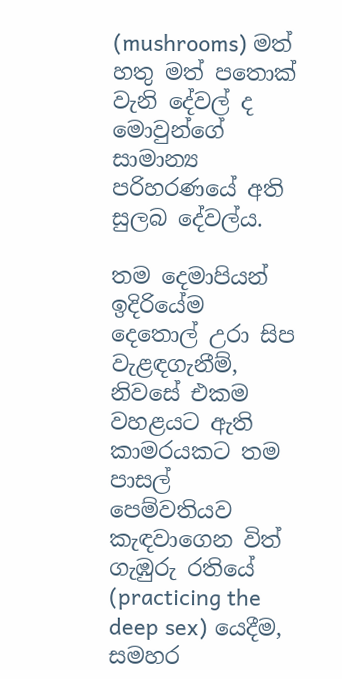(mushrooms) මත් හතු මත් පතොක් වැනි දේවල් ද මොවුන්ගේ සාමාන්‍ය පරිහරණයේ අති සුලබ දේවල්ය.

තම දෙමාපියන් ඉදිරියේම දෙතොල් උරා සිප වැළඳගැනීම්, නිවසේ එකම වහළයට ඇති කාමරයකට තම පාසල් පෙම්වතියව කැඳවාගෙන විත් ගැඹුරු රතියේ (practicing the deep sex) යෙදීම, සමහර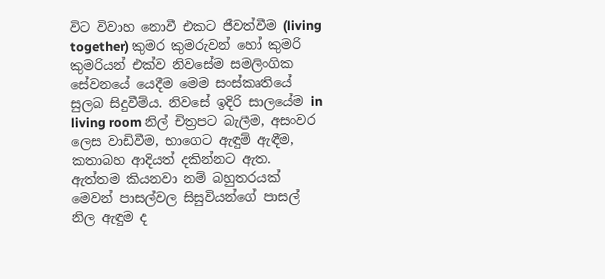විට විවාහ නොවී එකට ජීවත්වීම (living together) කුමර කුමරුවන් හෝ කුමරි කුමරියන් එක්ව නිවසේම සමලිංගික සේවනයේ යෙදීම මෙම සංස්කෘතියේ සුලබ සිදුවීම්ය. නිවසේ ඉදිරි සාලයේම in living room නිල් චිත්‍රපට බැලීම, අසංවර ලෙස වාඩිවීම, භාගෙට ඇඳුම් ඇඳීම, කතාබහ ආදියත් දකින්නට ඇත. ඇත්තම කියනවා නම් බහුතරයක් මෙවන් පාසල්වල සිසුවියන්ගේ පාසල් නිල ඇඳුම ද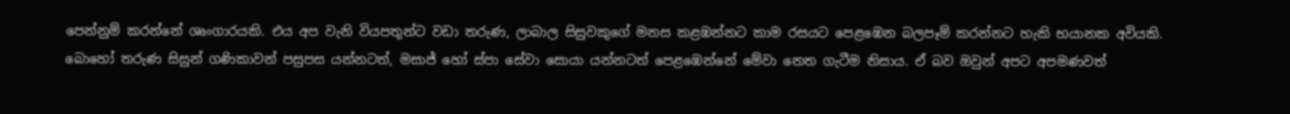පෙන්නුම් කරන්නේ ශෘංගාරයකි. එය අප වැනි වියපතුන්ට වඩා තරුණ, ලාබාල සිසුවකුගේ මනස කළඹන්නට කාම රසයට පෙළඹෙන බලපෑම් කරන්නට හැකි භයානක අවියකි. බොහෝ තරුණ සිසුන් ගණිකාවන් පසුපස යන්නටත්, මසාජ් හෝ ස්පා සේවා සොයා යන්නටත් පෙළඹෙන්නේ මේවා නෙත ගැටීම නිසාය. ඒ බව ඔවුන් අපට අපමණවත්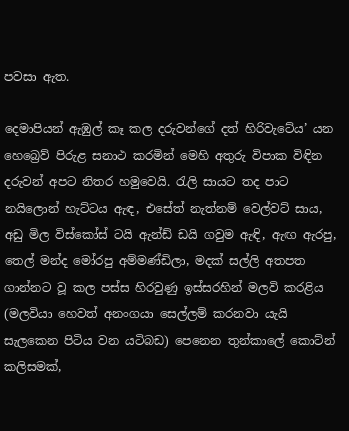පවසා ඇත.

දෙමාපියන් ඇඹුල් කෑ කල දරුවන්ගේ දත් හිරිවැටේය’ යන හෙබ්‍රෙව් පිරුළ සනාථ කරමින් මෙහි අතුරු විපාක විඳින දරුවන් අපට නිතර හමුවෙයි. රැලි සායට තද පාට නයිලොන් හැට්ටය ඇඳ, එසේත් නැත්නම් වෙල්වට් සාය, අඩු මිල විස්කෝස් ටයි ඇන්ඩ් ඩයි ගවුම ඇඳි, ඇඟ ඇරපු, තෙල් මන්ද මෝරපු අම්මණ්ඩිලා, මදක් සල්ලි අතපත ගාන්නට වූ කල පස්ස හිරවුණු ඉස්සරහින් මලවි කරළිය (මලවියා හෙවත් අනංගයා සෙල්ලම් කරනවා යැයි සැලකෙන පිටිය වන යටිබඩ) පෙනෙන තුන්කාලේ කොට්න් කලිසමක්,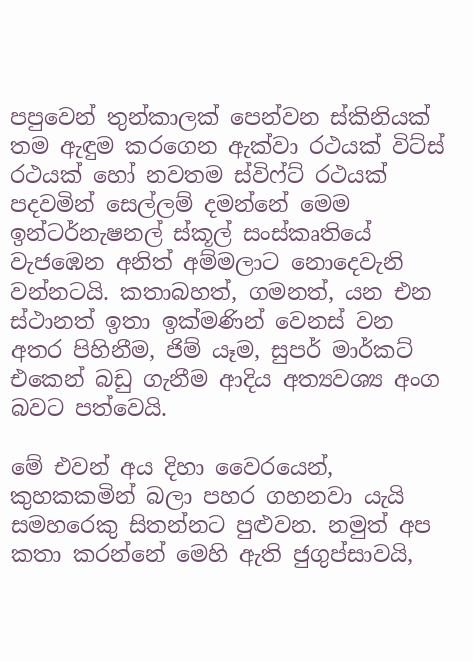පපුවෙන් තුන්කාලක් පෙන්වන ස්කිනියක් තම ඇඳුම කරගෙන ඇක්වා රථයක් විට්ස් රථයක් හෝ නවතම ස්විෆ්ට් රථයක් පදවමින් සෙල්ලම් දමන්නේ මෙම ඉන්ටර්නැෂනල් ස්කූල් සංස්කෘතියේ වැජඹෙන අනිත් අම්මලාට නොදෙවැනි වන්නටයි. කතාබහත්, ගමනත්, යන එන ස්ථානත් ඉතා ඉක්මණින් වෙනස් වන අතර පිහිනීම, ජිම් යෑම, සුපර් මාර්කට් එකෙන් බඩු ගැනීම ආදිය අත්‍යවශ්‍ය අංග බවට පත්වෙයි.

මේ එවන් අය දිහා වෛරයෙන්, කුහකකමින් බලා පහර ගහනවා යැයි සමහරෙකු සිතන්නට පුළුවන. නමුත් අප කතා කරන්නේ මෙහි ඇති ජුගුප්සාවයි,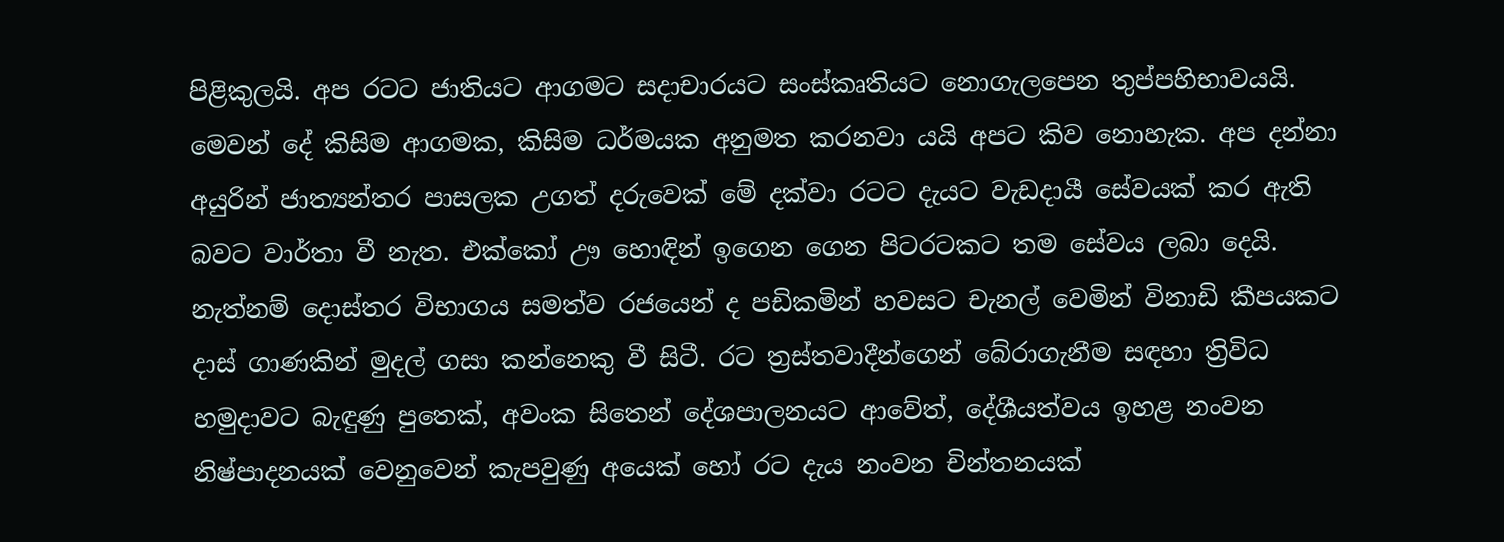පිළිකුලයි. අප රටට ජාතියට ආගමට සදාචාරයට සංස්කෘතියට නොගැලපෙන තුප්පහිභාවයයි. මෙවන් දේ කිසිම ආගමක, කිසිම ධර්මයක අනුමත කරනවා යයි අපට කිව නොහැක. අප දන්නා අයුරින් ජාත්‍යන්තර පාසලක උගත් දරුවෙක් මේ දක්වා රටට දැයට වැඩදායී සේවයක් කර ඇති බවට වාර්තා වී නැත. එක්කෝ ඌ හොඳින් ඉගෙන ගෙන පිටරටකට තම සේවය ලබා දෙයි. නැත්නම් දොස්තර විභාගය සමත්ව රජයෙන් ද පඩිකමින් හවසට චැනල් වෙමින් විනාඩි කීපයකට දාස් ගාණකින් මුදල් ගසා කන්නෙකු වී සිටී. රට ත්‍රස්තවාදීන්ගෙන් බේරාගැනීම සඳහා ත්‍රිවිධ හමුදාවට බැඳුණු පුතෙක්, අවංක සිතෙන් දේශපාලනයට ආවේත්, දේශීයත්වය ඉහළ නංවන නිෂ්පාදනයක් වෙනුවෙන් කැපවුණු අයෙක් හෝ රට දැය නංවන චින්තනයක්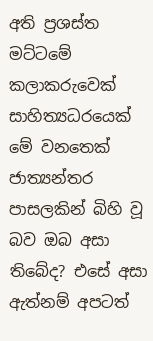අති ප්‍රශස්ත මට්ටමේ කලාකරුවෙක් සාහිත්‍යධරයෙක් මේ වනතෙක් ජාත්‍යන්තර පාසලකින් බිහි වූ බව ඔබ අසා තිබේද? එසේ අසා ඇත්නම් අපටත්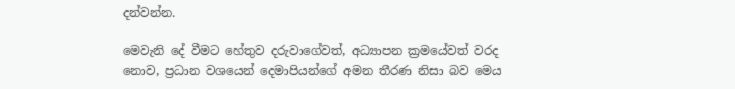දන්වන්න.

මෙවැනි දේ වීමට හේතුව දරුවාගේවත්, අධ්‍යාපන ක්‍රමයේවත් වරද නොව, ප්‍රධාන වශයෙන් දෙමාපියන්ගේ අමන තීරණ නිසා බව මෙය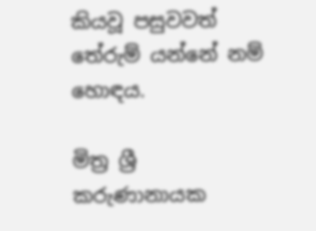කියවූ පසුවවත් තේරුම් යන්නේ නම් හොඳය.

මිත්‍ර ශ්‍රී කරුණානායක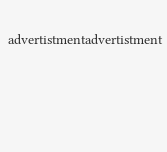advertistmentadvertistment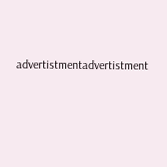advertistmentadvertistment